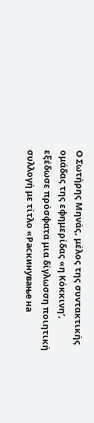Ο Σωτήρης Μηνάς, μέλος της συντακτικής ομάδας της εφημερίδας «η Κόκκινη’, εξέδωσε πρόσφατα μια δίγλωσση ποιητική συλλογή με τίτλο «Раскинување на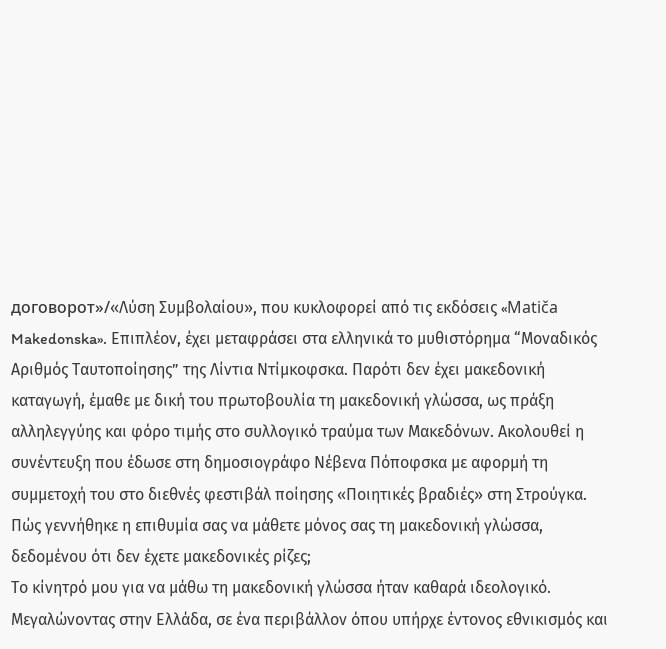договорот»/«Λύση Συμβολαίου», που κυκλοφορεί από τις εκδόσεις «Matiča Makedonska». Επιπλέον, έχει μεταφράσει στα ελληνικά το μυθιστόρημα “Μοναδικός Αριθμός Ταυτοποίησης” της Λίντια Ντίμκοφσκα. Παρότι δεν έχει μακεδονική καταγωγή, έμαθε με δική του πρωτοβουλία τη μακεδονική γλώσσα, ως πράξη αλληλεγγύης και φόρο τιμής στο συλλογικό τραύμα των Μακεδόνων. Ακολουθεί η συνέντευξη που έδωσε στη δημοσιογράφο Νέβενα Πόποφσκα με αφορμή τη συμμετοχή του στο διεθνές φεστιβάλ ποίησης «Ποιητικές βραδιές» στη Στρούγκα.
Πώς γεννήθηκε η επιθυμία σας να μάθετε μόνος σας τη μακεδονική γλώσσα, δεδομένου ότι δεν έχετε μακεδονικές ρίζες;
Το κίνητρό μου για να μάθω τη μακεδονική γλώσσα ήταν καθαρά ιδεολογικό. Μεγαλώνοντας στην Ελλάδα, σε ένα περιβάλλον όπου υπήρχε έντονος εθνικισμός και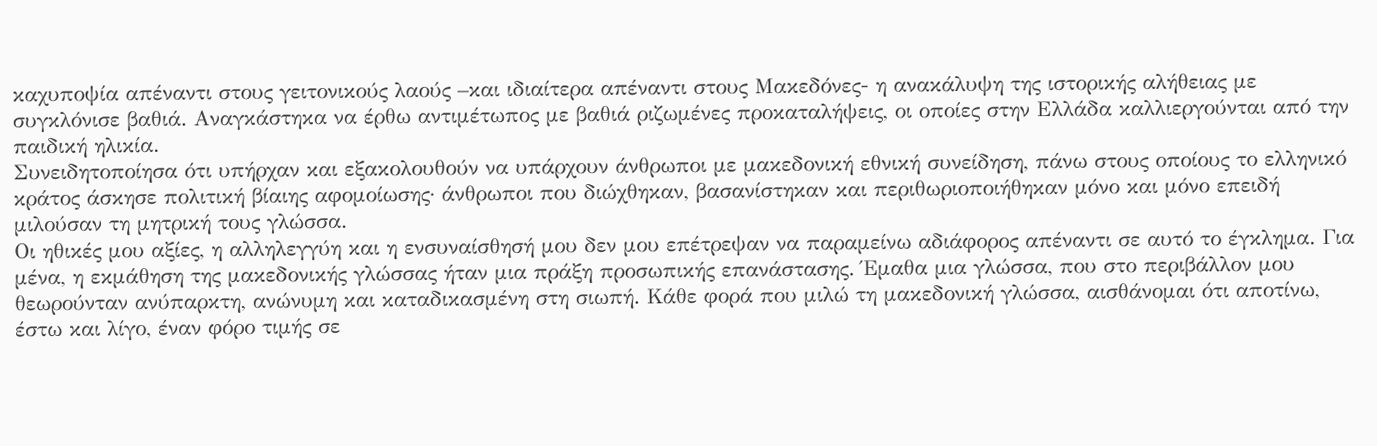καχυποψία απέναντι στους γειτονικούς λαούς –και ιδιαίτερα απέναντι στους Μακεδόνες- η ανακάλυψη της ιστορικής αλήθειας με συγκλόνισε βαθιά. Αναγκάστηκα να έρθω αντιμέτωπος με βαθιά ριζωμένες προκαταλήψεις, οι οποίες στην Ελλάδα καλλιεργούνται από την παιδική ηλικία.
Συνειδητοποίησα ότι υπήρχαν και εξακολουθούν να υπάρχουν άνθρωποι με μακεδονική εθνική συνείδηση, πάνω στους οποίους το ελληνικό κράτος άσκησε πολιτική βίαιης αφομοίωσης· άνθρωποι που διώχθηκαν, βασανίστηκαν και περιθωριοποιήθηκαν μόνο και μόνο επειδή μιλούσαν τη μητρική τους γλώσσα.
Οι ηθικές μου αξίες, η αλληλεγγύη και η ενσυναίσθησή μου δεν μου επέτρεψαν να παραμείνω αδιάφορος απέναντι σε αυτό το έγκλημα. Για μένα, η εκμάθηση της μακεδονικής γλώσσας ήταν μια πράξη προσωπικής επανάστασης. Έμαθα μια γλώσσα, που στο περιβάλλον μου θεωρούνταν ανύπαρκτη, ανώνυμη και καταδικασμένη στη σιωπή. Κάθε φορά που μιλώ τη μακεδονική γλώσσα, αισθάνομαι ότι αποτίνω, έστω και λίγο, έναν φόρο τιμής σε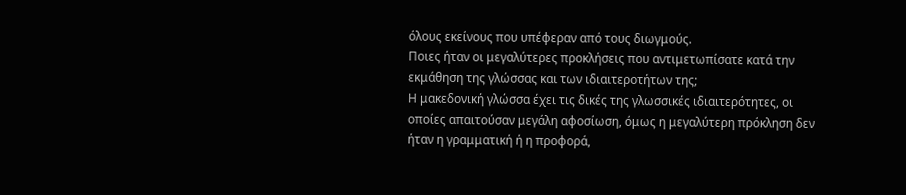όλους εκείνους που υπέφεραν από τους διωγμούς.
Ποιες ήταν οι μεγαλύτερες προκλήσεις που αντιμετωπίσατε κατά την εκμάθηση της γλώσσας και των ιδιαιτεροτήτων της;
Η μακεδονική γλώσσα έχει τις δικές της γλωσσικές ιδιαιτερότητες, οι οποίες απαιτούσαν μεγάλη αφοσίωση, όμως η μεγαλύτερη πρόκληση δεν ήταν η γραμματική ή η προφορά,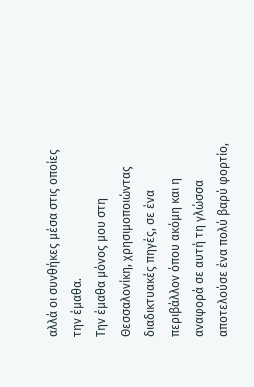αλλά οι συνθήκες μέσα στις οποίες την έμαθα.
Την έμαθα μόνος μου στη Θεσσαλονίκη, χρησιμοποιώντας διαδικτυακές πηγές, σε ένα περιβάλλον όπου ακόμη και η αναφορά σε αυτή τη γλώσσα αποτελούσε ένα πολύ βαρύ φορτίο,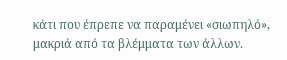κάτι που έπρεπε να παραμένει «σιωπηλό», μακριά από τα βλέμματα των άλλων.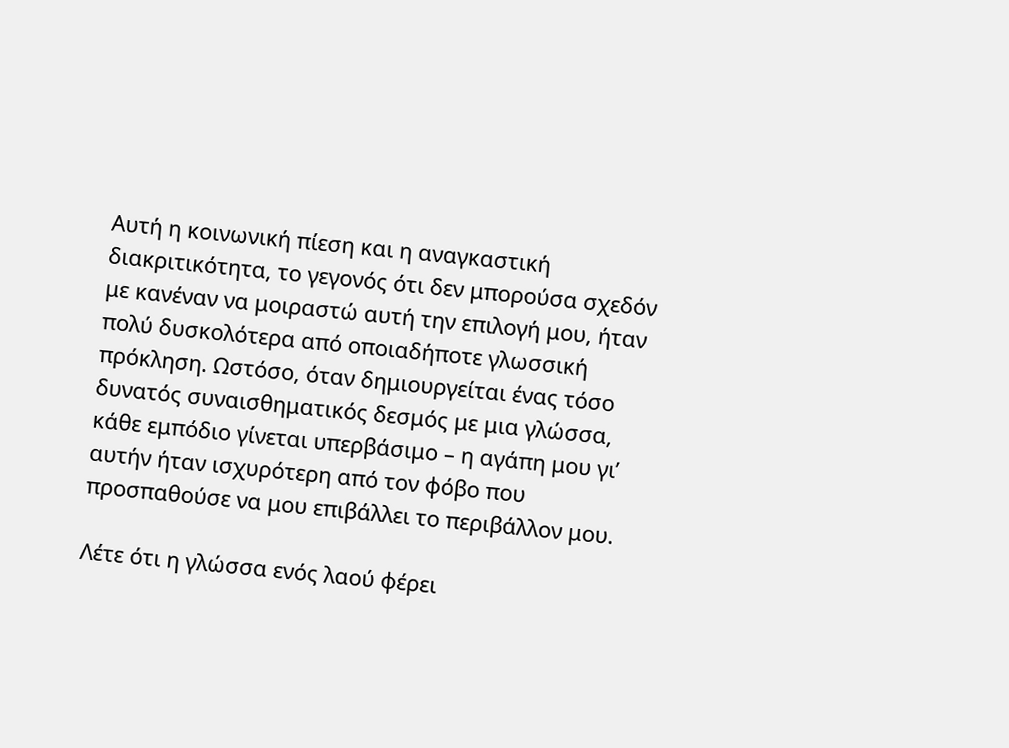Αυτή η κοινωνική πίεση και η αναγκαστική διακριτικότητα, το γεγονός ότι δεν μπορούσα σχεδόν με κανέναν να μοιραστώ αυτή την επιλογή μου, ήταν πολύ δυσκολότερα από οποιαδήποτε γλωσσική πρόκληση. Ωστόσο, όταν δημιουργείται ένας τόσο δυνατός συναισθηματικός δεσμός με μια γλώσσα, κάθε εμπόδιο γίνεται υπερβάσιμο – η αγάπη μου γι’ αυτήν ήταν ισχυρότερη από τον φόβο που προσπαθούσε να μου επιβάλλει το περιβάλλον μου.

Λέτε ότι η γλώσσα ενός λαού φέρει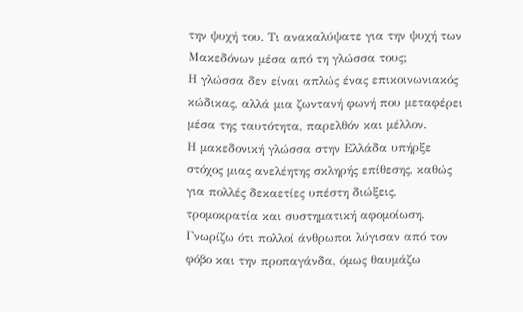την ψυχή του. Τι ανακαλύψατε για την ψυχή των Μακεδόνων μέσα από τη γλώσσα τους;
Η γλώσσα δεν είναι απλώς ένας επικοινωνιακός κώδικας, αλλά μια ζωντανή φωνή που μεταφέρει μέσα της ταυτότητα, παρελθόν και μέλλον.
Η μακεδονική γλώσσα στην Ελλάδα υπήρξε στόχος μιας ανελέητης σκληρής επίθεσης, καθώς για πολλές δεκαετίες υπέστη διώξεις, τρομοκρατία και συστηματική αφομοίωση. Γνωρίζω ότι πολλοί άνθρωποι λύγισαν από τον φόβο και την προπαγάνδα, όμως θαυμάζω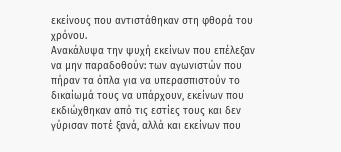εκείνους που αντιστάθηκαν στη φθορά του χρόνου.
Ανακάλυψα την ψυχή εκείνων που επέλεξαν να μην παραδοθούν: των αγωνιστών που πήραν τα όπλα για να υπερασπιστούν το δικαίωμά τους να υπάρχουν, εκείνων που εκδιώχθηκαν από τις εστίες τους και δεν γύρισαν ποτέ ξανά, αλλά και εκείνων που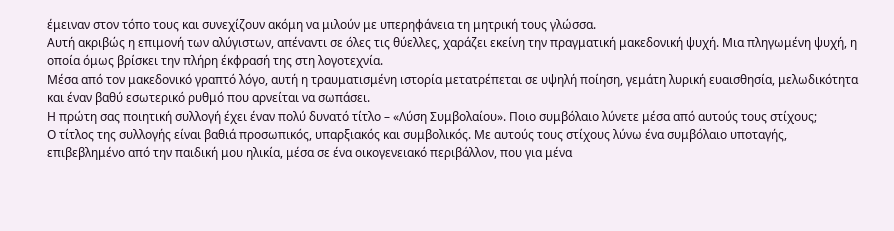έμειναν στον τόπο τους και συνεχίζουν ακόμη να μιλούν με υπερηφάνεια τη μητρική τους γλώσσα.
Αυτή ακριβώς η επιμονή των αλύγιστων, απέναντι σε όλες τις θύελλες, χαράζει εκείνη την πραγματική μακεδονική ψυχή. Μια πληγωμένη ψυχή, η οποία όμως βρίσκει την πλήρη έκφρασή της στη λογοτεχνία.
Μέσα από τον μακεδονικό γραπτό λόγο, αυτή η τραυματισμένη ιστορία μετατρέπεται σε υψηλή ποίηση, γεμάτη λυρική ευαισθησία, μελωδικότητα και έναν βαθύ εσωτερικό ρυθμό που αρνείται να σωπάσει.
Η πρώτη σας ποιητική συλλογή έχει έναν πολύ δυνατό τίτλο – «Λύση Συμβολαίου». Ποιο συμβόλαιο λύνετε μέσα από αυτούς τους στίχους;
Ο τίτλος της συλλογής είναι βαθιά προσωπικός, υπαρξιακός και συμβολικός. Με αυτούς τους στίχους λύνω ένα συμβόλαιο υποταγής, επιβεβλημένο από την παιδική μου ηλικία, μέσα σε ένα οικογενειακό περιβάλλον, που για μένα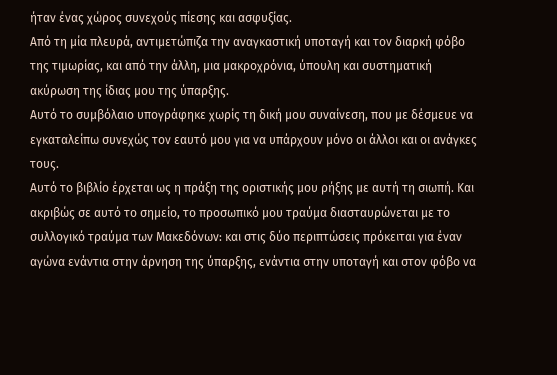ήταν ένας χώρος συνεχούς πίεσης και ασφυξίας.
Από τη μία πλευρά, αντιμετώπιζα την αναγκαστική υποταγή και τον διαρκή φόβο της τιμωρίας, και από την άλλη, μια μακροχρόνια, ύπουλη και συστηματική ακύρωση της ίδιας μου της ύπαρξης.
Αυτό το συμβόλαιο υπογράφηκε χωρίς τη δική μου συναίνεση, που με δέσμευε να εγκαταλείπω συνεχώς τον εαυτό μου για να υπάρχουν μόνο οι άλλοι και οι ανάγκες τους.
Αυτό το βιβλίο έρχεται ως η πράξη της οριστικής μου ρήξης με αυτή τη σιωπή. Και ακριβώς σε αυτό το σημείο, το προσωπικό μου τραύμα διασταυρώνεται με το συλλογικό τραύμα των Μακεδόνων: και στις δύο περιπτώσεις πρόκειται για έναν αγώνα ενάντια στην άρνηση της ύπαρξης, ενάντια στην υποταγή και στον φόβο να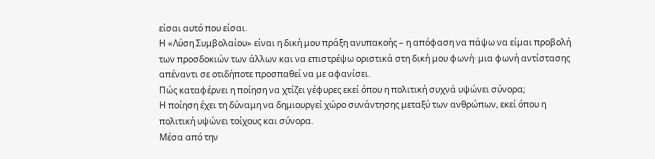είσαι αυτό που είσαι.
Η «Λύση Συμβολαίου» είναι η δική μου πράξη ανυπακοής – η απόφαση να πάψω να είμαι προβολή των προσδοκιών των άλλων και να επιστρέψω οριστικά στη δική μου φωνή· μια φωνή αντίστασης απέναντι σε οτιδήποτε προσπαθεί να με αφανίσει.
Πώς καταφέρνει η ποίηση να χτίζει γέφυρες εκεί όπου η πολιτική συχνά υψώνει σύνορα;
Η ποίηση έχει τη δύναμη να δημιουργεί χώρο συνάντησης μεταξύ των ανθρώπων, εκεί όπου η πολιτική υψώνει τοίχους και σύνορα.
Μέσα από την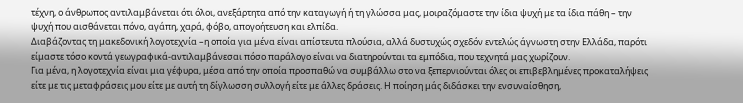τέχνη, ο άνθρωπος αντιλαμβάνεται ότι όλοι, ανεξάρτητα από την καταγωγή ή τη γλώσσα μας, μοιραζόμαστε την ίδια ψυχή με τα ίδια πάθη – την ψυχή που αισθάνεται πόνο, αγάπη, χαρά, φόβο, απογοήτευση και ελπίδα.
Διαβάζοντας τη μακεδονική λογοτεχνία –η οποία για μένα είναι απίστευτα πλούσια, αλλά δυστυχώς σχεδόν εντελώς άγνωστη στην Ελλάδα, παρότι είμαστε τόσο κοντά γεωγραφικά-αντιλαμβάνεσαι πόσο παράλογο είναι να διατηρούνται τα εμπόδια, που τεχνητά μας χωρίζουν.
Για μένα, η λογοτεχνία είναι μια γέφυρα, μέσα από την οποία προσπαθώ να συμβάλλω στο να ξεπερνιούνται όλες οι επιβεβλημένες προκαταλήψεις είτε με τις μεταφράσεις μου είτε με αυτή τη δίγλωσση συλλογή είτε με άλλες δράσεις. Η ποίηση μάς διδάσκει την ενσυναίσθηση,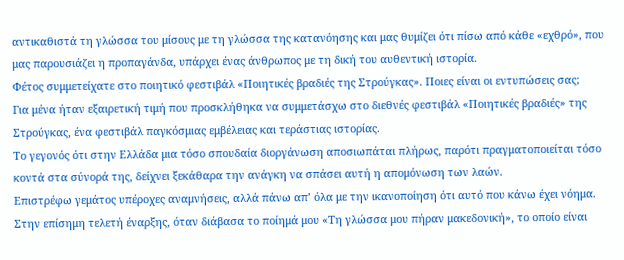αντικαθιστά τη γλώσσα του μίσους με τη γλώσσα της κατανόησης και μας θυμίζει ότι πίσω από κάθε «εχθρό», που μας παρουσιάζει η προπαγάνδα, υπάρχει ένας άνθρωπος με τη δική του αυθεντική ιστορία.
Φέτος συμμετείχατε στο ποιητικό φεστιβάλ «Ποιητικές βραδιές της Στρούγκας». Ποιες είναι οι εντυπώσεις σας;
Για μένα ήταν εξαιρετική τιμή που προσκλήθηκα να συμμετάσχω στο διεθνές φεστιβάλ «Ποιητικές βραδιές» της Στρούγκας, ένα φεστιβάλ παγκόσμιας εμβέλειας και τεράστιας ιστορίας.
Το γεγονός ότι στην Ελλάδα μια τόσο σπουδαία διοργάνωση αποσιωπάται πλήρως, παρότι πραγματοποιείται τόσο κοντά στα σύνορά της, δείχνει ξεκάθαρα την ανάγκη να σπάσει αυτή η απομόνωση των λαών.
Επιστρέφω γεμάτος υπέροχες αναμνήσεις, αλλά πάνω απ’ όλα με την ικανοποίηση ότι αυτό που κάνω έχει νόημα. Στην επίσημη τελετή έναρξης, όταν διάβασα το ποίημά μου «Τη γλώσσα μου πήραν μακεδονική», το οποίο είναι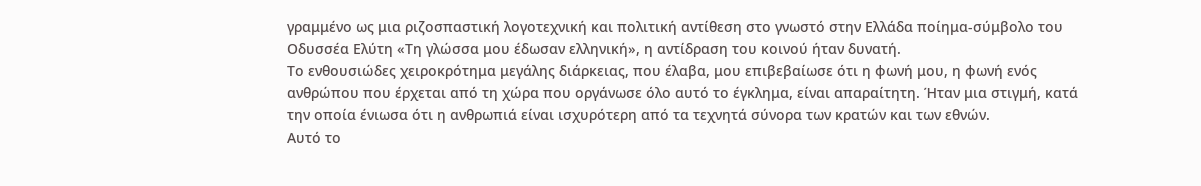γραμμένο ως μια ριζοσπαστική λογοτεχνική και πολιτική αντίθεση στο γνωστό στην Ελλάδα ποίημα-σύμβολο του Οδυσσέα Ελύτη «Τη γλώσσα μου έδωσαν ελληνική», η αντίδραση του κοινού ήταν δυνατή.
Το ενθουσιώδες χειροκρότημα μεγάλης διάρκειας, που έλαβα, μου επιβεβαίωσε ότι η φωνή μου, η φωνή ενός ανθρώπου που έρχεται από τη χώρα που οργάνωσε όλο αυτό το έγκλημα, είναι απαραίτητη. Ήταν μια στιγμή, κατά την οποία ένιωσα ότι η ανθρωπιά είναι ισχυρότερη από τα τεχνητά σύνορα των κρατών και των εθνών.
Αυτό το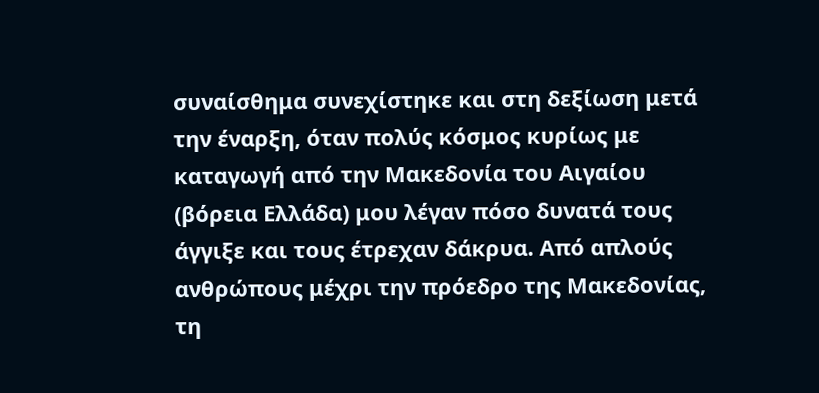συναίσθημα συνεχίστηκε και στη δεξίωση μετά την έναρξη, όταν πολύς κόσμος κυρίως με καταγωγή από την Μακεδονία του Αιγαίου (βόρεια Ελλάδα) μου λέγαν πόσο δυνατά τους άγγιξε και τους έτρεχαν δάκρυα. Από απλούς ανθρώπους μέχρι την πρόεδρο της Μακεδονίας, τη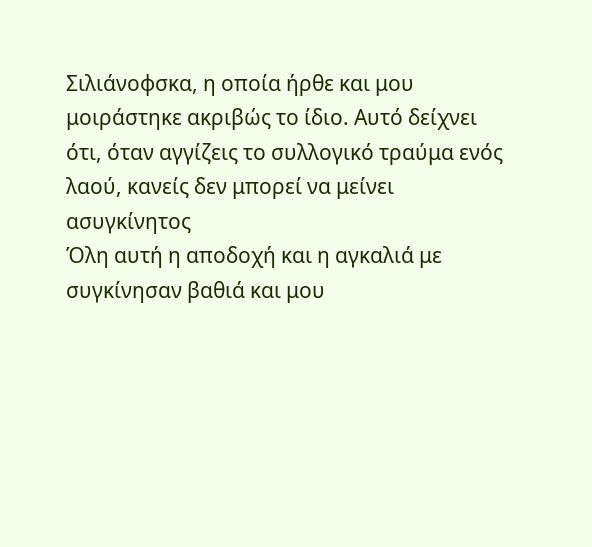Σιλιάνοφσκα, η οποία ήρθε και μου μοιράστηκε ακριβώς το ίδιο. Αυτό δείχνει ότι, όταν αγγίζεις το συλλογικό τραύμα ενός λαού, κανείς δεν μπορεί να μείνει ασυγκίνητος
Όλη αυτή η αποδοχή και η αγκαλιά με συγκίνησαν βαθιά και μου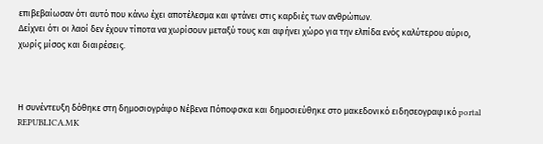επιβεβαίωσαν ότι αυτό που κάνω έχει αποτέλεσμα και φτάνει στις καρδιές των ανθρώπων.
Δείχνει ότι οι λαοί δεν έχουν τίποτα να χωρίσουν μεταξύ τους και αφήνει χώρο για την ελπίδα ενός καλύτερου αύριο, χωρίς μίσος και διαιρέσεις.



Η συνέντευξη δόθηκε στη δημοσιογράφο Νέβενα Πόποφσκα και δημοσιεύθηκε στο μακεδονικό ειδησεογραφικό portal REPUBLICA.MK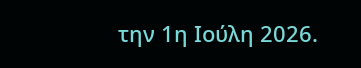την 1η Ιούλη 2026.